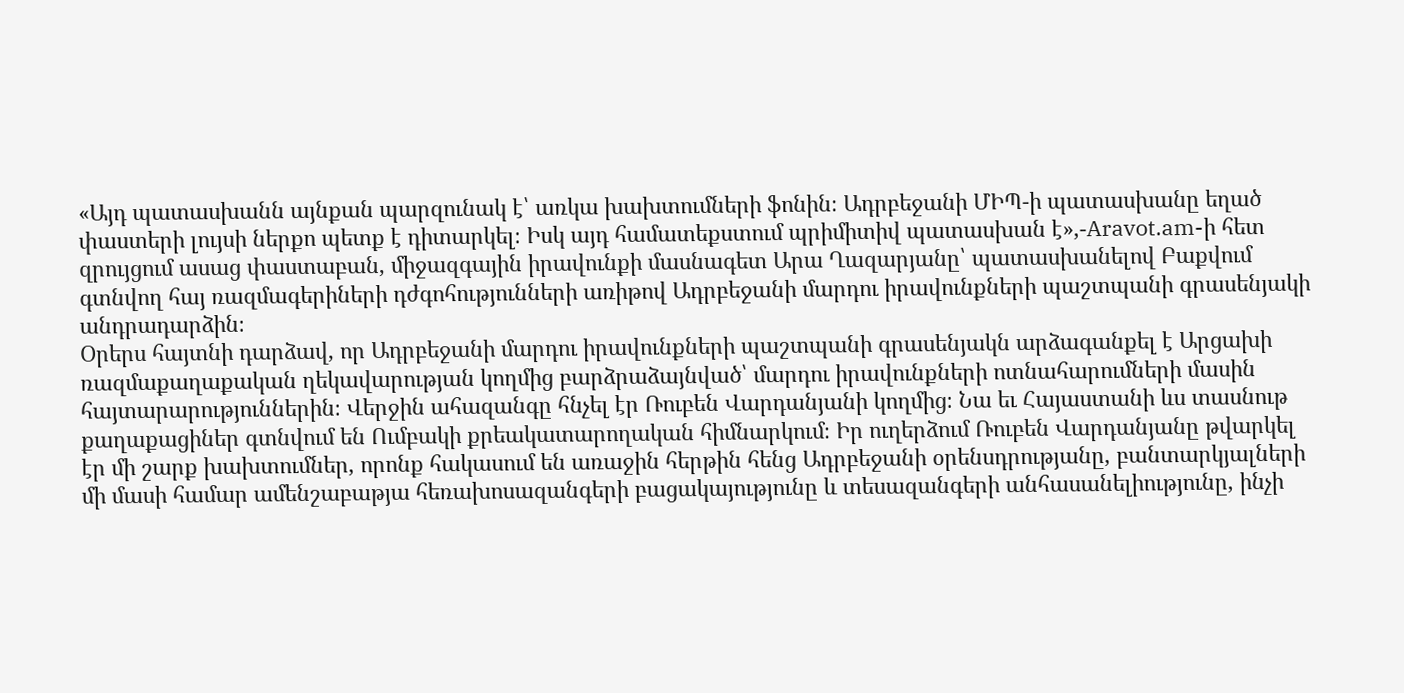«Այդ պատասխանն այնքան պարզունակ է՝ առկա խախտումների ֆոնին։ Ադրբեջանի ՄԻՊ-ի պատասխանը եղած փաստերի լույսի ներքո պետք է դիտարկել։ Իսկ այդ համատեքստում պրիմիտիվ պատասխան է»,-Aravot.am-ի հետ զրույցում ասաց փաստաբան, միջազգային իրավունքի մասնագետ Արա Ղազարյանը՝ պատասխանելով Բաքվում գտնվող հայ ռազմագերիների դժգոհությունների առիթով Ադրբեջանի մարդու իրավունքների պաշտպանի գրասենյակի անդրադարձին։
Օրերս հայտնի դարձավ, որ Ադրբեջանի մարդու իրավունքների պաշտպանի գրասենյակն արձագանքել է Արցախի ռազմաքաղաքական ղեկավարության կողմից բարձրաձայնված՝ մարդու իրավունքների ոտնահարումների մասին հայտարարություններին։ Վերջին ահազանգը հնչել էր Ռուբեն Վարդանյանի կողմից։ Նա եւ Հայաստանի ևս տասնութ քաղաքացիներ գտնվում են Ումբակի քրեակատարողական հիմնարկում։ Իր ուղերձում Ռուբեն Վարդանյանը թվարկել էր մի շարք խախտումներ, որոնք հակասում են առաջին հերթին հենց Ադրբեջանի օրենսդրությանը, բանտարկյալների մի մասի համար ամենշաբաթյա հեռախոսազանգերի բացակայությունը և տեսազանգերի անհասանելիությունը, ինչի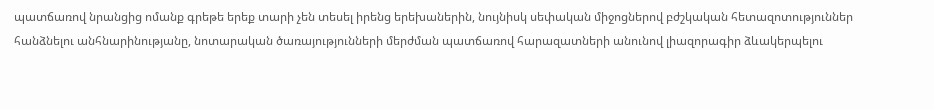պատճառով նրանցից ոմանք գրեթե երեք տարի չեն տեսել իրենց երեխաներին, նույնիսկ սեփական միջոցներով բժշկական հետազոտություններ հանձնելու անհնարինությանը, նոտարական ծառայությունների մերժման պատճառով հարազատների անունով լիազորագիր ձևակերպելու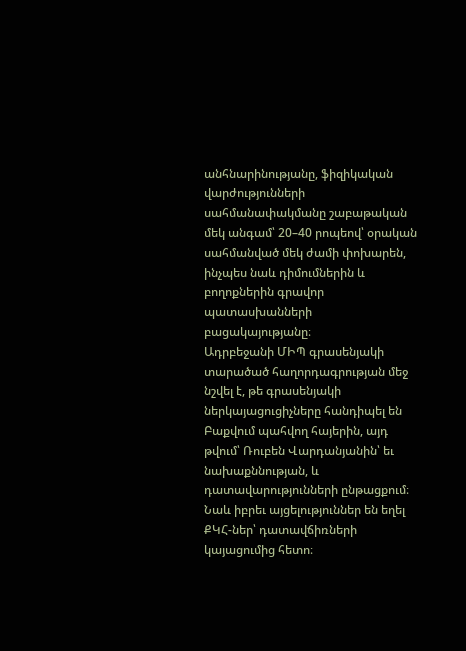անհնարինությանը, ֆիզիկական վարժությունների սահմանափակմանը շաբաթական մեկ անգամ՝ 20–40 րոպեով՝ օրական սահմանված մեկ ժամի փոխարեն, ինչպես նաև դիմումներին և բողոքներին գրավոր պատասխանների բացակայությանը։
Ադրբեջանի ՄԻՊ գրասենյակի տարածած հաղորդագրության մեջ նշվել է, թե գրասենյակի ներկայացուցիչները հանդիպել են Բաքվում պահվող հայերին, այդ թվում՝ Ռուբեն Վարդանյանին՝ եւ նախաքննության, և դատավարությունների ընթացքում։ Նաև իբրեւ այցելություններ են եղել ՔԿՀ-ներ՝ դատավճիռների կայացումից հետո։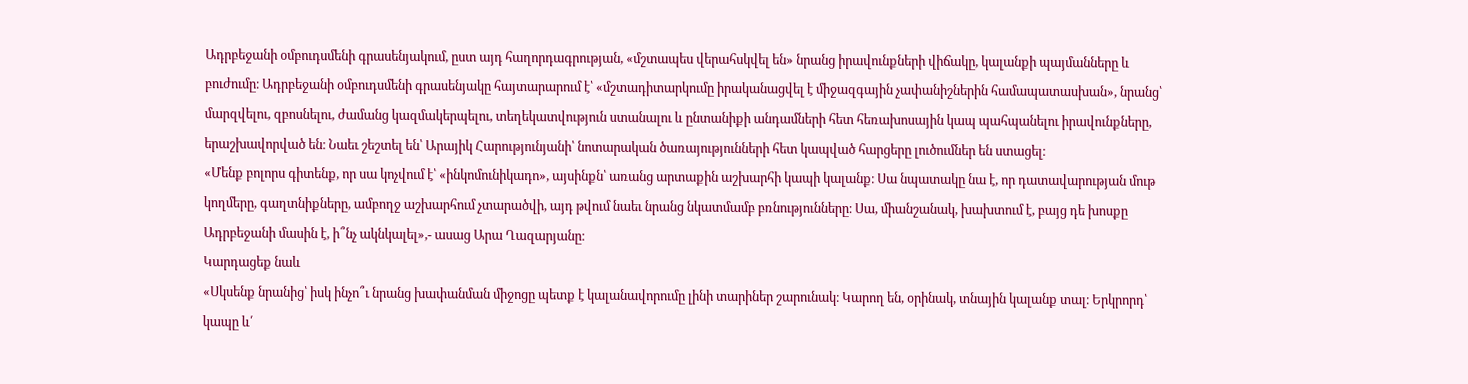Ադրբեջանի օմբուդսմենի գրասենյակում, ըստ այդ հաղորդագրության, «մշտապես վերահսկվել են» նրանց իրավունքների վիճակը, կալանքի պայմանները և բուժումը։ Ադրբեջանի օմբուդսմենի գրասենյակը հայտարարում է՝ «մշտադիտարկումը իրականացվել է միջազգային չափանիշներին համապատասխան», նրանց՝ մարզվելու, զբոսնելու, ժամանց կազմակերպելու, տեղեկատվություն ստանալու և ընտանիքի անդամների հետ հեռախոսային կապ պահպանելու իրավունքները, երաշխավորված են։ Նաեւ շեշտել են՝ Արայիկ Հարությունյանի՝ նոտարական ծառայությունների հետ կապված հարցերը լուծումներ են ստացել։
«Մենք բոլորս գիտենք, որ սա կոչվում է՝ «ինկոմունիկադո», այսինքն՝ առանց արտաքին աշխարհի կապի կալանք։ Սա նպատակը նա է, որ դատավարության մութ կողմերը, գաղտնիքները, ամբողջ աշխարհում չտարածվի, այդ թվում նաեւ նրանց նկատմամբ բռնությունները։ Սա, միանշանակ, խախտում է, բայց դե խոսքը Ադրբեջանի մասին է, ի՞նչ ակնկալել»,- ասաց Արա Ղազարյանը։
Կարդացեք նաև
«Սկսենք նրանից՝ իսկ ինչո՞ւ նրանց խափանման միջոցը պետք է կալանավորումը լինի տարիներ շարունակ։ Կարող են, օրինակ, տնային կալանք տալ։ Երկրորդ՝ կապը և՛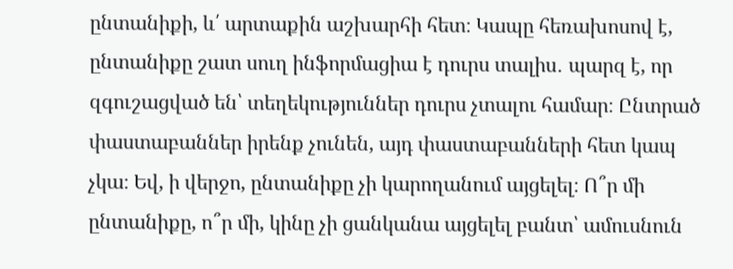ընտանիքի, և՛ արտաքին աշխարհի հետ։ Կապը հեռախոսով է, ընտանիքը շատ սուղ ինֆորմացիա է դուրս տալիս․ պարզ է, որ զգուշացված են՝ տեղեկություններ դուրս չտալու համար։ Ընտրած փաստաբաններ իրենք չունեն, այդ փաստաբանների հետ կապ չկա։ Եվ, ի վերջո, ընտանիքը չի կարողանում այցելել։ Ո՞ր մի ընտանիքը, ո՞ր մի, կինը չի ցանկանա այցելել բանտ՝ ամուսնուն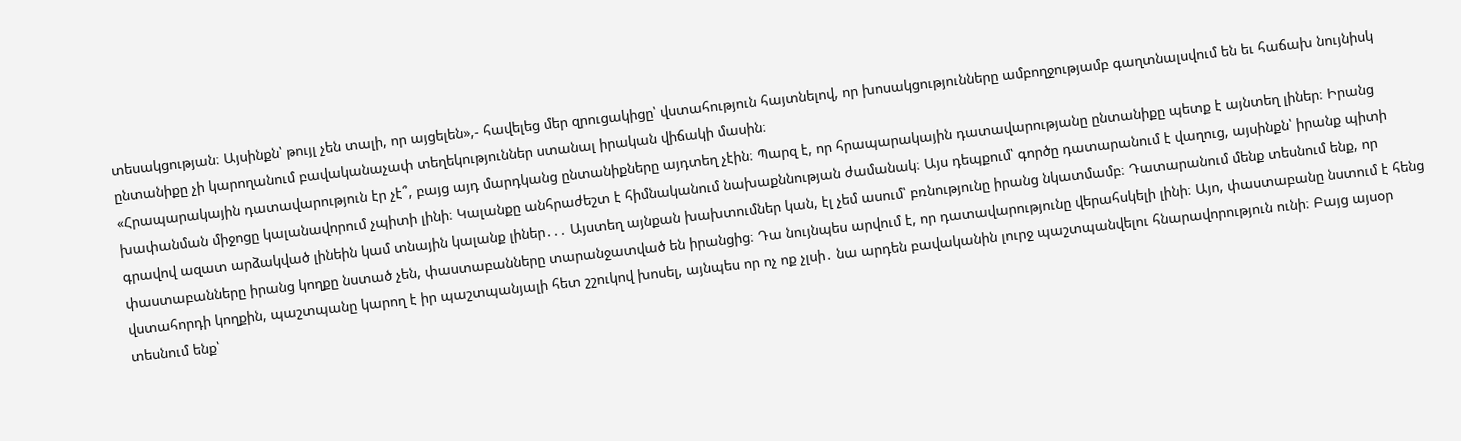տեսակցության։ Այսինքն՝ թույլ չեն տալի, որ այցելեն»,- հավելեց մեր զրուցակիցը՝ վստահություն հայտնելով, որ խոսակցությունները ամբողջությամբ գաղտնալսվում են եւ հաճախ նույնիսկ ընտանիքը չի կարողանում բավականաչափ տեղեկություններ ստանալ իրական վիճակի մասին։
«Հրապարակային դատավարություն էր չէ՞, բայց այդ մարդկանց ընտանիքները այդտեղ չէին։ Պարզ է, որ հրապարակային դատավարությանը ընտանիքը պետք է այնտեղ լիներ։ Իրանց խափանման միջոցը կալանավորում չպիտի լինի։ Կալանքը անհրաժեշտ է հիմնականում նախաքննության ժամանակ։ Այս դեպքում՝ գործը դատարանում է վաղուց, այսինքն՝ իրանք պիտի գրավով ազատ արձակված լինեին կամ տնային կալանք լիներ․․․ Այստեղ այնքան խախտումներ կան, էլ չեմ ասում՝ բռնությունը իրանց նկատմամբ։ Դատարանում մենք տեսնում ենք, որ փաստաբանները իրանց կողքը նստած չեն, փաստաբանները տարանջատված են իրանցից։ Դա նույնպես արվում է, որ դատավարությունը վերահսկելի լինի։ Այո, փաստաբանը նստում է հենց վստահորդի կողքին, պաշտպանը կարող է իր պաշտպանյալի հետ շշուկով խոսել, այնպես որ ոչ ոք չլսի․ նա արդեն բավականին լուրջ պաշտպանվելու հնարավորություն ունի։ Բայց այսօր տեսնում ենք՝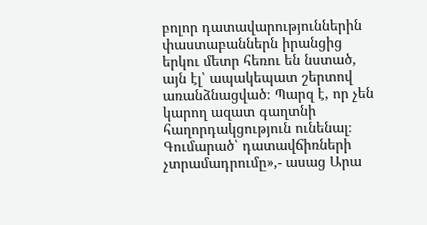բոլոր դատավարություններին փաստաբաններն իրանցից երկու մետր հեռու են նստած, այն էլ՝ ապակեպատ շերտով առանձնացված։ Պարզ է, որ չեն կարող ազատ գաղտնի հաղորդակցություն ունենալ։ Գումարած՝ դատավճիռների չտրամադրումը»,- ասաց Արա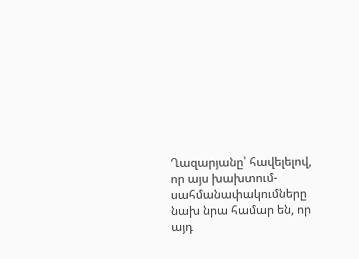Ղազարյանը՝ հավելելով, որ այս խախտում-սահմանափակումները նախ նրա համար են, որ այդ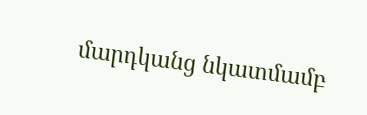մարդկանց նկատմամբ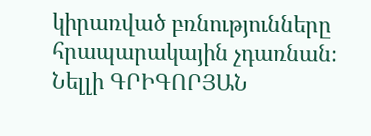կիրառված բռնությունները հրապարակային չդառնան։
Նելլի ԳՐԻԳՈՐՅԱՆ